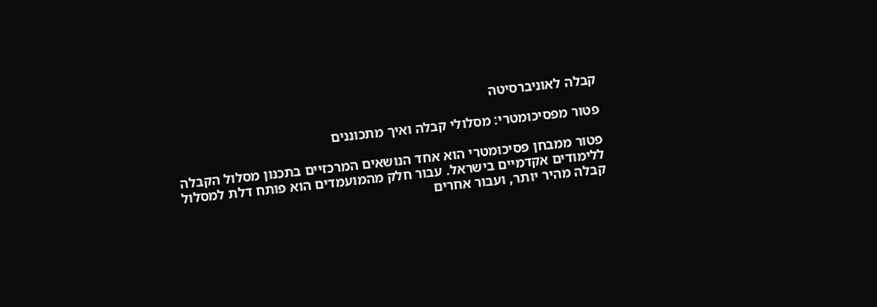קבלה לאוניברסיטה

פטור מפסיכומטרי: מסלולי קבלה ואיך מתכוננים

פטור ממבחן פסיכומטרי הוא אחד הנושאים המרכזיים בתכנון מסלול הקבלה ללימודים אקדמיים בישראל. עבור חלק מהמועמדים הוא פותח דלת למסלול קבלה מהיר יותר, ועבור אחרים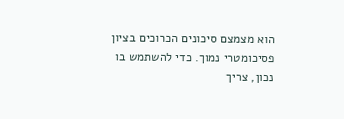הוא מצמצם סיכונים הכרוכים בציון פסיכומטרי נמוך. כדי להשתמש בו נכון, צריך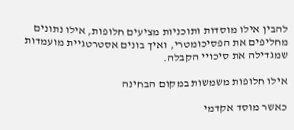להבין אילו מוסדות ותוכניות מציעים חלופות, אילו נתונים מחליפים את הפסיכומטרי, ואיך בונים אסטרטגיית מועמדות שמגדילה את סיכויי הקבלה.

אילו חלופות משמשות במקום הבחינה

כאשר מוסד אקדמי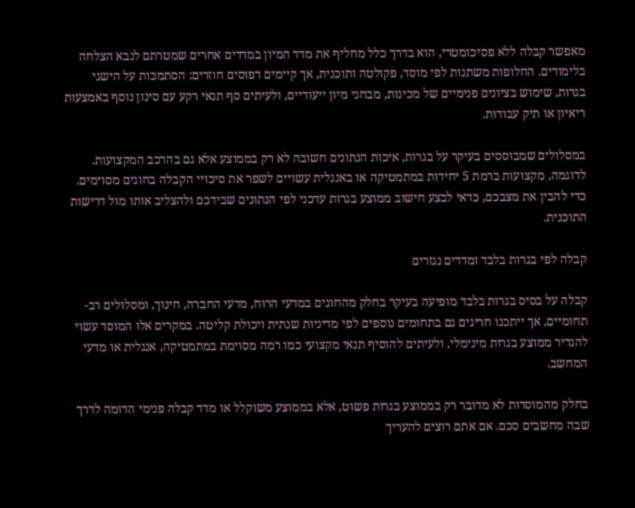מאפשר קבלה ללא פסיכומטרי, הוא בדרך כלל מחליף את מדד המיון במדדים אחרים שמטרתם לנבא הצלחה בלימודים. החלופות משתנות לפי מוסד, פקולטה ותוכנית, אך קיימים דפוסים חוזרים: הסתמכות על הישגי בגרות, שימוש בציונים פנימיים של מכינות, מבחני מיון ייעודיים, ולעיתים סף תנאי רקע עם סינון נוסף באמצעות ריאיון או תיק עבודות.

במסלולים שמבוססים בעיקר על בגרות, איכות הנתונים חשובה לא רק בממוצע אלא גם בהרכב המקצועות. לדוגמה, מקצועות ברמת 5 יחידות במתמטיקה או באנגלית עשויים לשפר את סיכויי הקבלה בחוגים מסוימים. כדי להבין את מצבכם, כדאי לבצע חישוב ממוצע בגרות עדכני לפי הנתונים שבידכם ולהצליב אותו מול דרישות התוכנית.

קבלה לפי בגרות בלבד ומדדים נגזרים

קבלה על בסיס בגרות בלבד מופיעה בעיקר בחלק מהחוגים במדעי הרוח, מדעי החברה, חינוך, ומסלולים רב-תחומיים, אך ייתכנו חריגים גם בתחומים נוספים לפי מדיניות שנתית ויכולת קליטה. במקרים אלו המוסד עשוי להגדיר ממוצע בגרות מינימלי, ולעיתים להוסיף תנאי מקצועי כמו רמה מסוימת במתמטיקה, אנגלית או מדעי המחשב.

בחלק מהמוסדות לא מדובר רק בממוצע בגרות פשוט, אלא בממוצע משוקלל או מדד קבלה פנימי הדומה לדרך שבה מחשבים סכם. אם אתם רוצים להעריך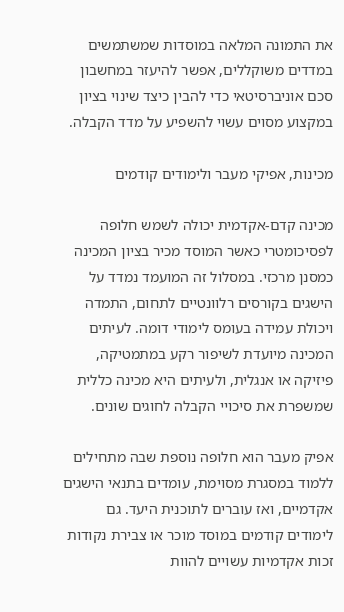את התמונה המלאה במוסדות שמשתמשים במדדים משוקללים, אפשר להיעזר במחשבון סכם אוניברסיטאי כדי להבין כיצד שינוי בציון במקצוע מסוים עשוי להשפיע על מדד הקבלה.

מכינות, אפיקי מעבר ולימודים קודמים

מכינה קדם-אקדמית יכולה לשמש חלופה לפסיכומטרי כאשר המוסד מכיר בציון המכינה כמסנן מרכזי. במסלול זה המועמד נמדד על הישגים בקורסים רלוונטיים לתחום, התמדה ויכולת עמידה בעומס לימודי דומה. לעיתים המכינה מיועדת לשיפור רקע במתמטיקה, פיזיקה או אנגלית, ולעיתים היא מכינה כללית שמשפרת את סיכויי הקבלה לחוגים שונים.

אפיק מעבר הוא חלופה נוספת שבה מתחילים ללמוד במסגרת מסוימת, עומדים בתנאי הישגים אקדמיים, ואז עוברים לתוכנית היעד. גם לימודים קודמים במוסד מוכר או צבירת נקודות זכות אקדמיות עשויים להוות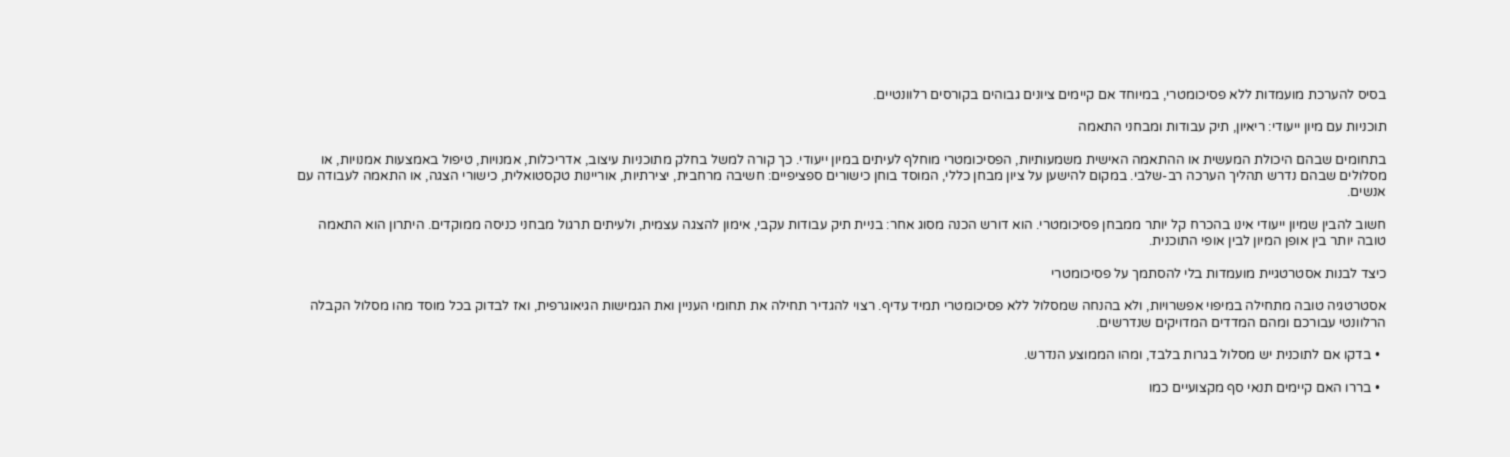בסיס להערכת מועמדות ללא פסיכומטרי, במיוחד אם קיימים ציונים גבוהים בקורסים רלוונטיים.

תוכניות עם מיון ייעודי: ריאיון, תיק עבודות ומבחני התאמה

בתחומים שבהם היכולת המעשית או ההתאמה האישית משמעותיות, הפסיכומטרי מוחלף לעיתים במיון ייעודי. כך קורה למשל בחלק מתוכניות עיצוב, אדריכלות, אמנויות, טיפול באמצעות אמנויות, או מסלולים שבהם נדרש תהליך הערכה רב-שלבי. במקום להישען על ציון מבחן כללי, המוסד בוחן כישורים ספציפיים: חשיבה מרחבית, יצירתיות, אוריינות טקסטואלית, כישורי הצגה, או התאמה לעבודה עם אנשים.

חשוב להבין שמיון ייעודי אינו בהכרח קל יותר ממבחן פסיכומטרי. הוא דורש הכנה מסוג אחר: בניית תיק עבודות עקבי, אימון להצגה עצמית, ולעיתים תרגול מבחני כניסה ממוקדים. היתרון הוא התאמה טובה יותר בין אופן המיון לבין אופי התוכנית.

כיצד לבנות אסטרטגיית מועמדות בלי להסתמך על פסיכומטרי

אסטרטגיה טובה מתחילה במיפוי אפשרויות, ולא בהנחה שמסלול ללא פסיכומטרי תמיד עדיף. רצוי להגדיר תחילה את תחומי העניין ואת הגמישות הגיאוגרפית, ואז לבדוק בכל מוסד מהו מסלול הקבלה הרלוונטי עבורכם ומהם המדדים המדויקים שנדרשים.

  • בדקו אם לתוכנית יש מסלול בגרות בלבד, ומהו הממוצע הנדרש.

  • בררו האם קיימים תנאי סף מקצועיים כמו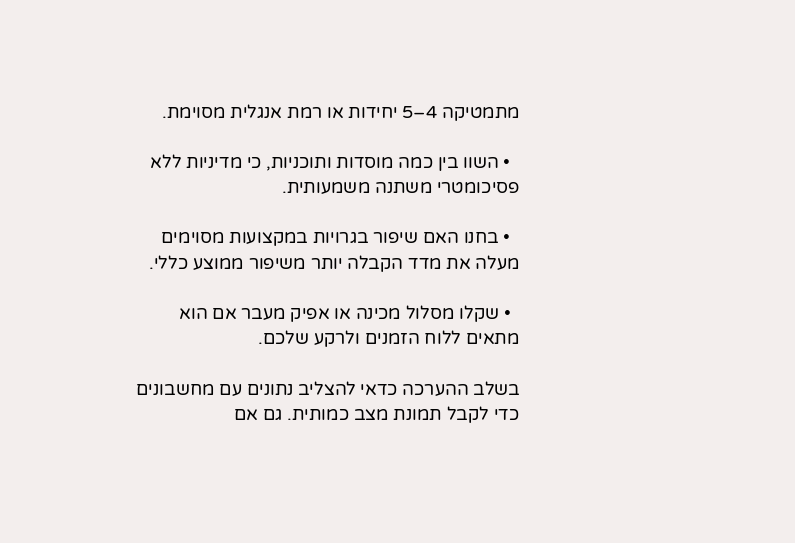מתמטיקה 4–5 יחידות או רמת אנגלית מסוימת.

  • השוו בין כמה מוסדות ותוכניות, כי מדיניות ללא פסיכומטרי משתנה משמעותית.

  • בחנו האם שיפור בגרויות במקצועות מסוימים מעלה את מדד הקבלה יותר משיפור ממוצע כללי.

  • שקלו מסלול מכינה או אפיק מעבר אם הוא מתאים ללוח הזמנים ולרקע שלכם.

בשלב ההערכה כדאי להצליב נתונים עם מחשבונים כדי לקבל תמונת מצב כמותית. גם אם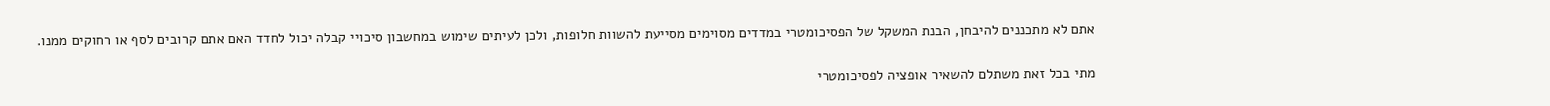אתם לא מתכננים להיבחן, הבנת המשקל של הפסיכומטרי במדדים מסוימים מסייעת להשוות חלופות, ולכן לעיתים שימוש במחשבון סיכויי קבלה יכול לחדד האם אתם קרובים לסף או רחוקים ממנו.

מתי בכל זאת משתלם להשאיר אופציה לפסיכומטרי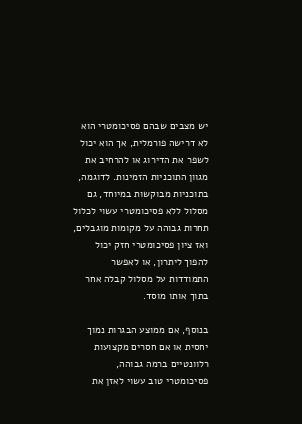יש מצבים שבהם פסיכומטרי הוא לא דרישה פורמלית, אך הוא יכול לשפר את הדירוג או להרחיב את מגוון התוכניות הזמינות. לדוגמה, בתוכניות מבוקשות במיוחד, גם מסלול ללא פסיכומטרי עשוי לכלול תחרות גבוהה על מקומות מוגבלים, ואז ציון פסיכומטרי חזק יכול להפוך ליתרון, או לאפשר התמודדות על מסלול קבלה אחר בתוך אותו מוסד.

בנוסף, אם ממוצע הבגרות נמוך יחסית או אם חסרים מקצועות רלוונטיים ברמה גבוהה, פסיכומטרי טוב עשוי לאזן את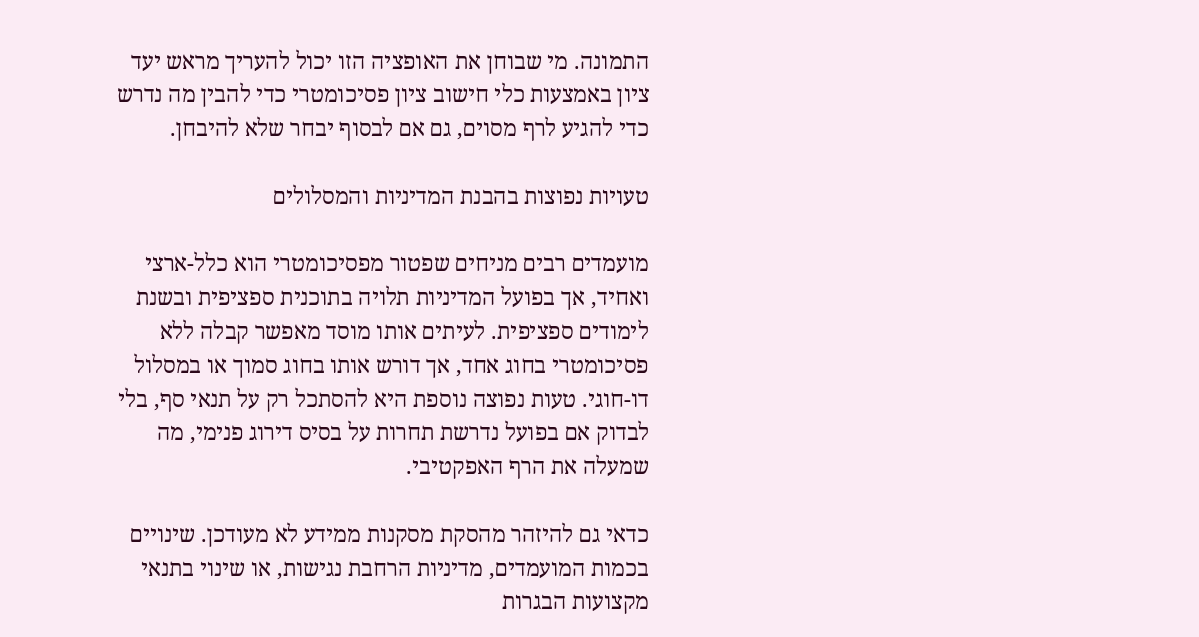התמונה. מי שבוחן את האופציה הזו יכול להעריך מראש יעד ציון באמצעות כלי חישוב ציון פסיכומטרי כדי להבין מה נדרש כדי להגיע לרף מסוים, גם אם לבסוף יבחר שלא להיבחן.

טעויות נפוצות בהבנת המדיניות והמסלולים

מועמדים רבים מניחים שפטור מפסיכומטרי הוא כלל-ארצי ואחיד, אך בפועל המדיניות תלויה בתוכנית ספציפית ובשנת לימודים ספציפית. לעיתים אותו מוסד מאפשר קבלה ללא פסיכומטרי בחוג אחד, אך דורש אותו בחוג סמוך או במסלול דו-חוגי. טעות נפוצה נוספת היא להסתכל רק על תנאי סף, בלי לבדוק אם בפועל נדרשת תחרות על בסיס דירוג פנימי, מה שמעלה את הרף האפקטיבי.

כדאי גם להיזהר מהסקת מסקנות ממידע לא מעודכן. שינויים בכמות המועמדים, מדיניות הרחבת נגישות, או שינוי בתנאי מקצועות הבגרות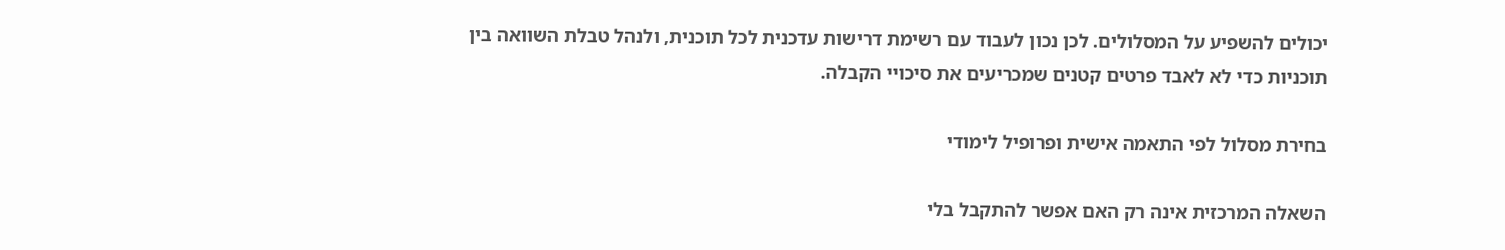יכולים להשפיע על המסלולים. לכן נכון לעבוד עם רשימת דרישות עדכנית לכל תוכנית, ולנהל טבלת השוואה בין תוכניות כדי לא לאבד פרטים קטנים שמכריעים את סיכויי הקבלה.

בחירת מסלול לפי התאמה אישית ופרופיל לימודי

השאלה המרכזית אינה רק האם אפשר להתקבל בלי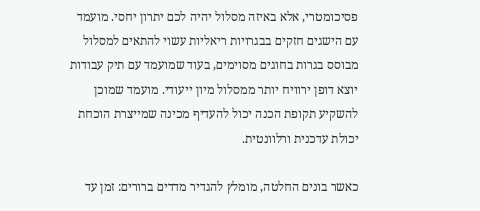פסיכומטרי, אלא באיזה מסלול יהיה לכם יתרון יחסי. מועמד עם הישגים חזקים בבגרויות ריאליות עשוי להתאים למסלול מבוסס בגרות בחוגים מסוימים, בעוד שמועמד עם תיק עבודות יוצא דופן ירוויח יותר ממסלול מיון ייעודי. מועמד שמוכן להשקיע תקופת הכנה יכול להעדיף מכינה שמייצרת הוכחת יכולת עדכנית ורלוונטית.

כאשר בונים החלטה, מומלץ להגדיר מדדים ברורים: זמן עד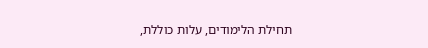תחילת הלימודים, עלות כוללת,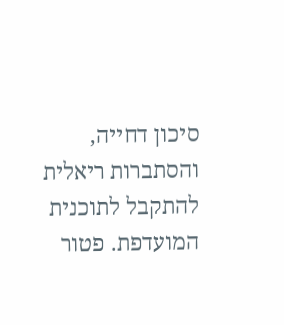סיכון דחייה, והסתברות ריאלית להתקבל לתוכנית המועדפת. פטור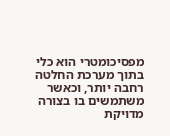מפסיכומטרי הוא כלי בתוך מערכת החלטה רחבה יותר, וכאשר משתמשים בו בצורה מדויקת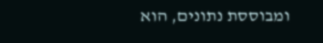ומבוססת נתונים, הוא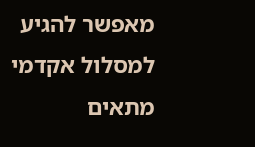מאפשר להגיע למסלול אקדמי מתאים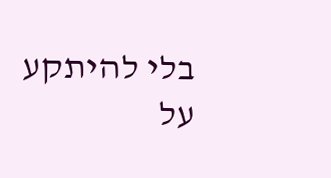בלי להיתקע על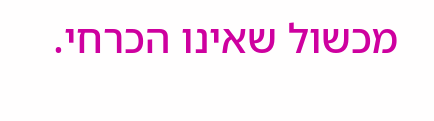מכשול שאינו הכרחי.